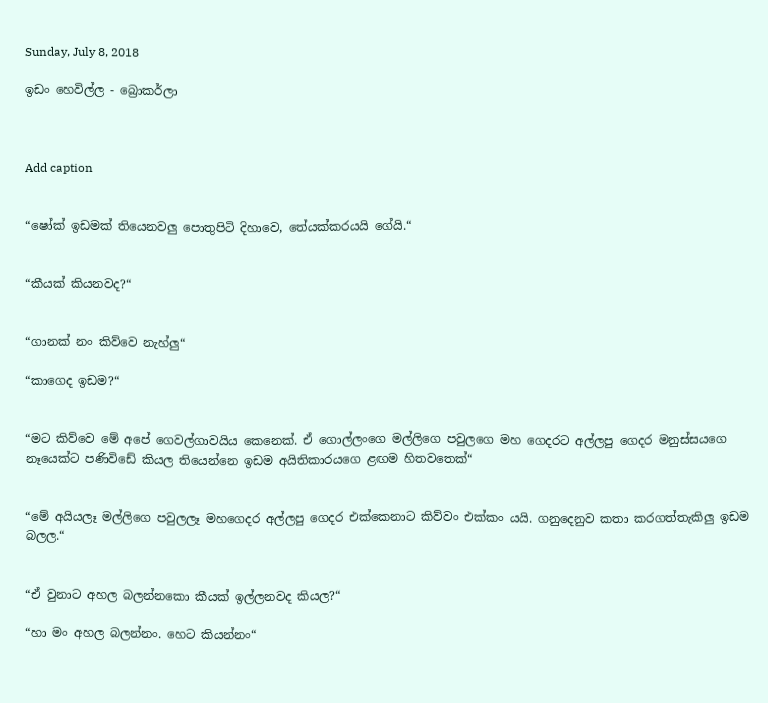Sunday, July 8, 2018

ඉඩං හෙවිල්ල - බ්‍රොකර්ලා



Add caption


“ෂෝක් ඉඩමක් තියෙනවලු පොතුපිටි දිහාවෙ, තේයක්කරයයි ගේයි.“


“කීයක් කියනවද?“


“ගානක් නං කිව්වෙ නැහ්ලු“

“කාගෙද ඉඩම?“


“මට කිව්වෙ මේ අපේ ගෙවල්ගාවයිය කෙනෙක්. ඒ ගොල්ලංගෙ මල්ලිගෙ පවුලගෙ මහ ගෙදරට අල්ලපු ගෙදර මනුස්සයගෙ නෑයෙක්ට පණිවිඩේ කියල තියෙන්නෙ ඉඩම අයිතිකාරයගෙ ළඟම හිතවතෙක්“


“මේ අයියලෑ මල්ලිගෙ පවුලලෑ මහගෙදර අල්ලපු ගෙදර එක්කෙනාට කිව්වං එක්කං යයි. ගනුදෙනුව කතා කරගත්තැකිලු ඉඩම බලල.“


“ඒ වුනාට අහල බලන්නකො කීයක් ඉල්ලනවද කියල?“

“හා මං අහල බලන්නං. හෙට කියන්නං“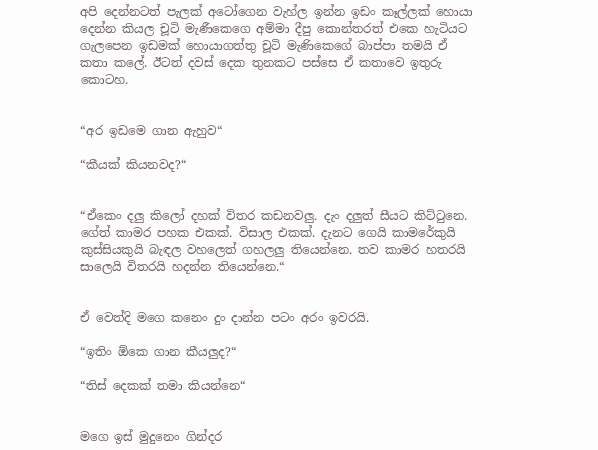අපි දෙන්නටත් පැලක් අටෝගෙන වැහ්ල ඉන්න ඉඩං කෑල්ලක් හොයා දෙන්න කියල චූටි මැණීකෙගෙ අම්මා දීපු කොන්තරත් එකෙ හැටියට ගැලපෙන ඉඩමක් හොයාගත්තු චූටි මැණිකෙගේ බාප්පා තමයි ඒ කතා කලේ. ඊටත් දවස් දෙක තුනකට පස්සෙ ඒ කතාවෙ ඉතුරු කොටහ.


“අර ඉඩමෙ ගාන ඇහුව“

“කීයක් කියනවද?“


“ඒකෙං දලු කිලෝ දහක් විතර කඩනවලු. දැං දලුත් සීයට කිට්ටුනෙ. ගේත් කාමර පහක එකක්. විසාල එකක්. දැනට ගෙයි කාමරේකුයි කුස්සියකුයි බැඳල වහලෙත් ගහලලු තියෙන්නෙ. තව කාමර හතරයි සාලෙයි විතරයි හදන්න තියෙන්නෙ.“


ඒ වෙත්දි මගෙ කනෙං දුං දාන්න පටං අරං ඉවරයි.

“ඉතිං ඕකෙ ගාන කීයලුද?“

“තිස් දෙකක් තමා කියන්නෙ“


මගෙ ඉස් මුදුනෙං ගින්දර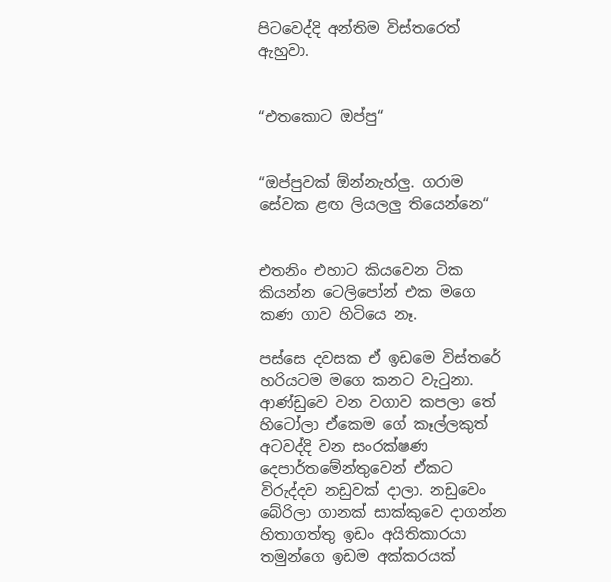පිටවෙද්දි අන්තිම විස්තරෙත් ඇහුවා.


“එතකොට ඔප්පු“


“ඔප්පුවක් ඕන්නැහ්ලු. ගරාම සේවක ළඟ ලියලලු තියෙන්නෙ“


එතනිං එහාට කියවෙන ටික කියන්න ටෙලිපෝන් එක මගෙ කණ ගාව හිටියෙ නෑ.

පස්සෙ දවසක ඒ ඉඩමෙ විස්තරේ හරියටම මගෙ කනට වැටුනා. ආණ්ඩුවෙ වන වගාව කපලා තේ හිටෝලා ඒකෙම ගේ කෑල්ලකුත් අටවද්දි වන සංරක්ෂණ දෙපාර්තමේන්තුවෙන් ඒකට විරුද්දව නඩුවක් දාලා. නඩුවෙං බේරිලා ගානක් සාක්කුවෙ දාගන්න හිතාගත්තු ඉඩං අයිතිකාරයා තමුන්ගෙ ඉඩම අක්කරයක්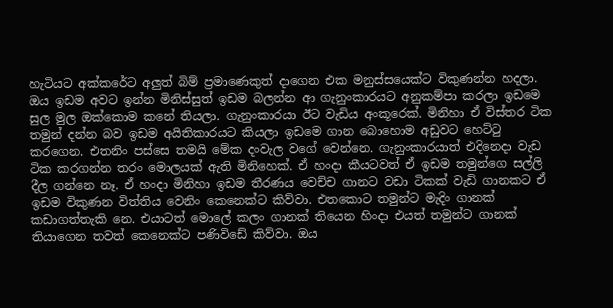හැටියට අක්කරේට අලුත් බිම් ප්‍රමාණෙකුත් දාගෙන එක මනුස්සයෙක්ට විකුණන්න හදලා. ඔය ඉඩම අවට ඉන්න මිනිස්සුත් ඉඩම බලන්න ආ ගැනුංකාරයට අනුකම්පා කරලා ඉඩමෙ සුල මුල ඔක්කොම කනේ තියලා. ගැනුංකාරයා ඊට වැඩිය අංකූරෙක්. මිනිහා ඒ විස්තර ටික තමුන් දන්න බව ඉඩම අයිතිකාරයට කියලා ඉඩමෙ ගාන බොහොම අඩුවට හෙට්ටු කරගෙන. එතනිං පස්සෙ තමයි මේක දංවැල වගේ වෙන්නෙ. ගැනුංකාරයාත් එදිනෙදා වැඩ ටික කරගන්න තරං මොලයක් ඇති මිනිහෙක්. ඒ හංදා කීයටවත් ඒ ඉඩම තමුන්ගෙ සල්ලි දීල ගන්නෙ නෑ. ඒ හංදා මිනිහා ඉඩම තීරණය වෙච්ච ගානට වඩා ටිකක් වැඩි ගානකට ඒ ඉඩම විකුණන විත්තිය වෙනිං කෙනෙක්ට කිව්වා. එතකොට තමුන්ට මැදිං ගානක් කඩාගත්තැකි නෙ. එයාටත් මොලේ කලං ගානක් තියෙන හිංදා එයත් තමුන්ට ගානක් තියාගෙන තවත් කෙනෙක්ට පණිවිඩේ කිව්වා. ඔය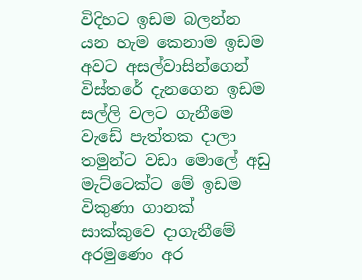විදිහට ඉඩම බලන්න යන හැම කෙනාම ඉඩම අවට අසල්වාසින්ගෙන් විස්තරේ දැනගෙන ඉඩම සල්ලි වලට ගැනීමෙ වැඩේ පැත්තක දාලා තමුන්ට වඩා මොලේ අඩු මැට්ටෙක්ට මේ ඉඩම විකුණා ගානක් සාක්කුවෙ දාගැනීමේ අරමුණෙං අර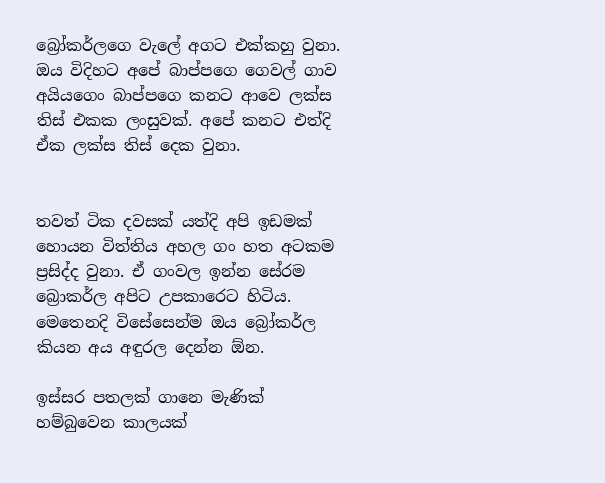බ්‍රෝකර්ලගෙ වැලේ අගට එක්කහු වුනා. ඔය විදිහට අපේ බාප්පගෙ ගෙවල් ගාව අයියගෙං බාප්පගෙ කනට ආවෙ ලක්ස තිස් එකක ලංසුවක්. අපේ කනට එත්දි ඒක ලක්ස තිස් දෙක වුනා.


තවත් ටික දවසක් යත්දි අපි ඉඩමක් හොයන විත්තිය අහල ගං හත අටකම ප්‍රසිද්ද වුනා. ඒ ගංවල ඉන්න සේරම බ්‍රොකර්ල අපිට උපකාරෙට හිටිය. මෙතෙනදි විසේසෙන්ම ඔය බ්‍රෝකර්ල කියන අය අඳුරල දෙන්න ඕන.

ඉස්සර පතලක් ගානෙ මැණික් හම්බුවෙන කාලයක්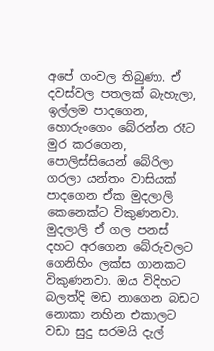අපේ ගංවල තිබුණා. ඒ දවස්වල පතලක් බැහැලා, ඉල්ලම පාදගෙන, හොරුංගෙං බේරන්න රෑට මුර කරගෙන, පොලිස්සියෙන් බේරිලා ගරලා යන්තං වාසියක් පාදගෙන ඒක මුදලාලි කෙනෙක්ට විකුණනවා. මුදලාලි ඒ ගල පනස් දහට අරගෙන බේරුවලට ගෙනිහිං ලක්ස ගානකට විකුණනවා. ඔය විදිහට බලත්දි මඩ නාගෙන බඩට නොකා නහින එකාලට වඩා සුදු සරමයි දැල්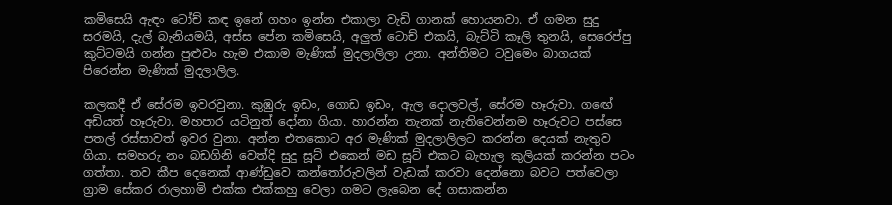කමිසෙයි ඇඳං ටෝච් කඳ ඉනේ ගහං ඉන්න එකාලා වැඩි ගානක් හොයනවා. ඒ ගමන සුදු සරමයි, දැල් බැනියමයි, අස්ස පේන කමිසෙයි, අලුත් ටොච් එකයි, බැට්ටි කෑලි තුනයි, සෙරෙප්පු කුට්ටමයි ගන්න පුළුවං හැම එකාම මැණික් මුදලාලිලා උනා. අන්තිමට ටවුමෙං බාගයක් පිරෙන්න මැණික් මුදලාලිල.

කලකදී ඒ සේරම ඉවරවුනා. කුඹුරු ඉඩං, ගොඩ ඉඩං, ඇල දොලවල්, සේරම හෑරුවා. ගඟේ අඩියත් හෑරුවා. මහපාර යටිනුත් දෝනා ගියා. හාරන්න තැනක් නැතිවෙන්නම හෑරුවට පස්සෙ පතල් රස්සාවත් ඉවර වුනා. අන්න එතකොට අර මැණික් මුදලාලිලට කරන්න දෙයක් නැතුව ගියා. සමහරු නං බඩගිනි වෙත්දි සුදු සූට් එකෙන් මඩ සූට් එකට බැහැල කුලියක් කරන්න පටං ගත්තා. තව කීප දෙනෙක් ආණ්ඩුවෙ කන්තෝරුවලින් වැඩක් කරවා දෙන්නො බවට පත්වෙලා ග්‍රාම සේකර රාලහාමි එක්ක එක්කහු වෙලා ගමට ලැබෙන දේ ගසාකන්න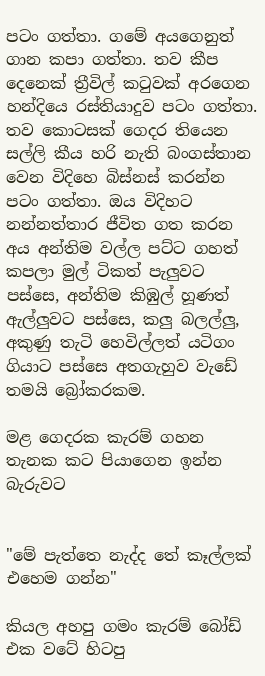පටං ගත්තා. ගමේ අයගෙනුත් ගාන කපා ගත්තා. තව කීප දෙනෙක් ත්‍රීවිල් කටුවක් අරගෙන හන්දියෙ රස්තියාදුව පටං ගත්තා. තව කොටසක් ගෙදර තියෙන සල්ලි කීය හරි නැති බංගස්තාන වෙන විදිහෙ බිස්නස් කරන්න පටං ගත්තා. ඔය විදිහට නන්නත්තාර ජීවිත ගත කරන අය අන්තිම වල්ල පට්ට ගහත් කපලා මුල් ටිකත් පැලුවට පස්සෙ, අන්තිම කිඹුල් හූණත් ඇල්ලුවට පස්සෙ, කලු බලල්ලු, අකුණු තැටි හෙවිල්ලත් යටිගං ගියාට පස්සෙ අතගැහුව වැඩේ තමයි බ්‍රෝකරකම.

මළ ගෙදරක කැරම් ගහන තැනක කට පියාගෙන ඉන්න බැරුවට


"මේ පැත්තෙ නැද්ද තේ කෑල්ලක් එහෙම ගන්න"

කියල අහපු ගමං කැරම් බෝඩ් එක වටේ හිටපු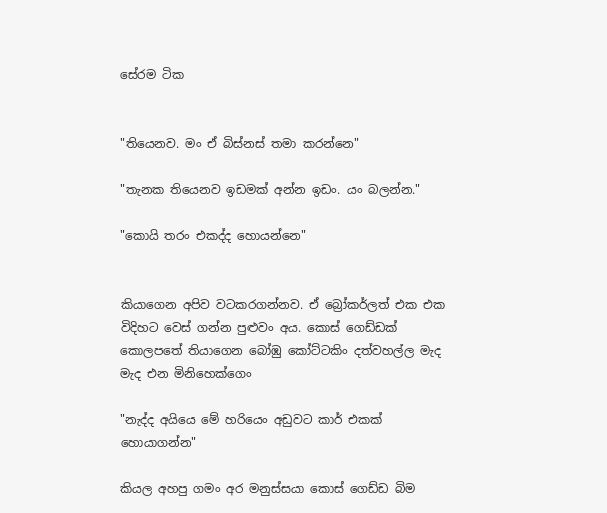සේරම ටික


"තියෙනව. මං ඒ බිස්නස් තමා කරන්නෙ"

"තැනක තියෙනව ඉඩමක් අන්න ඉඩං. යං බලන්න."

"කොයි තරං එකද්ද හොයන්නෙ"


කියාගෙන අපිව වටකරගන්නව. ඒ බ්‍රෝකර්ලත් එක එක විදිහට වෙස් ගන්න පුළුවං අය. කොස් ගෙඩ්ඩක් කොලපතේ තියාගෙන බෝඹු කෝට්ටකිං දත්වහල්ල මැද මැද එන මිනිහෙක්ගෙං

"නැද්ද අයියෙ මේ හරියෙං අඩුවට කාර් එකක් හොයාගන්න"

කියල අහපු ගමං අර මනුස්සයා කොස් ගෙඩ්ඩ බිම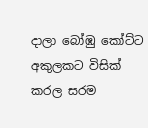දාලා බෝඹු කෝට්ට අකුලකට විසික් කරල සරම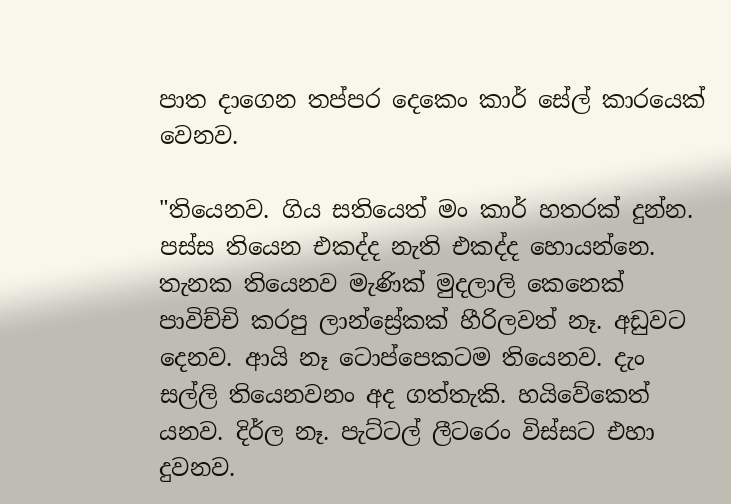පාත දාගෙන තප්පර දෙකෙං කාර් සේල් කාරයෙක් වෙනව.

"තියෙනව. ගිය සතියෙත් මං කාර් හතරක් දුන්න. පස්ස තියෙන එකද්ද නැති එකද්ද හොයන්නෙ. තැනක තියෙනව මැණික් මුදලාලි කෙනෙක් පාවිච්චි කරපු ලාන්ස්‍රේකක් හීරිලවත් නෑ. අඩුවට දෙනව. ආයි නෑ ටොප්පෙකටම තියෙනව. දැං සල්ලි තියෙනවනං අද ගත්තැකි. හයිවේකෙත් යනව. දිර්ල නෑ. පැට්ටල් ලීටරෙං විස්සට එහා දුවනව.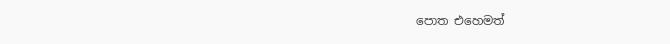පොත එහෙමත්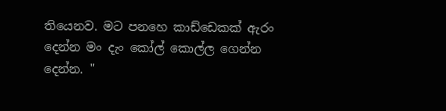තියෙනව. මට පනහෙ කාඩ්ඩෙකක් ඇරං දෙන්න මං දැං කෝල් කොල්ල ගෙන්න දෙන්න. "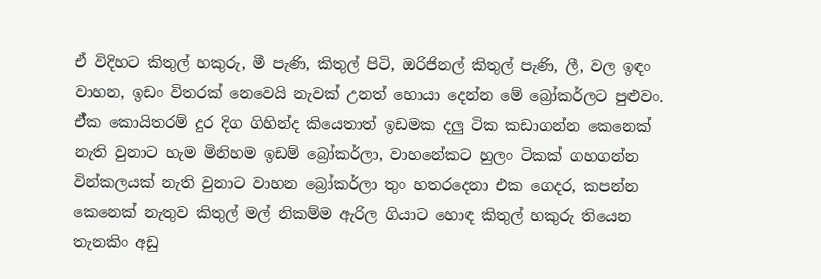ඒ විදිහට කිතුල් හකුරු, මී පැණි, කිතුල් පිටි, ඔරිජිනල් කිතුල් පැණි, ලී, වල ඉඳං වාහන, ඉඩං විතරක් නෙවෙයි නැවක් උනත් හොයා දෙන්න මේ බ්‍රෝකර්ලට පුළුවං. ඒ්ක කොයිතරම් දුර දිග ගිහින්ද කියෙතාත් ඉඩමක දලු ටික කඩාගන්න කෙනෙක් නැති වුනාට හැම මිනිහම ඉඩම් බ්‍රෝකර්ලා, වාහනේකට හුලං ටිකක් ගහගන්න වින්කලයක් නැති වුනාට වාහන බ්‍රෝකර්ලා තුං හතරදෙනා එක ගෙදර, කපන්න කෙනෙක් නැතුව කිතුල් මල් නිකම්ම ඇරිල ගියාට හොඳ කිතුල් හකුරු තියෙන තැනකිං අඩු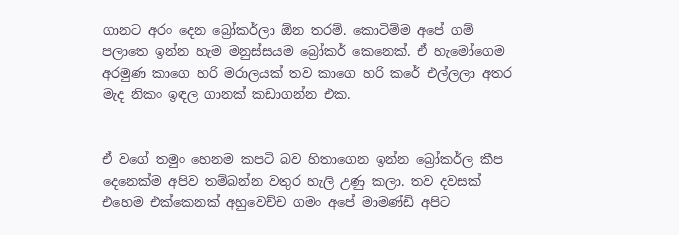ගානට අරං දෙන බ්‍රෝකර්ලා ඕන තරම්. කොටිම්ම අපේ ගම් පලාතෙ ඉන්න හැම මනුස්සයම බ්‍රෝකර් කෙනෙක්. ඒ හැමෝගෙම අරමුණ කාගෙ හරි මරාලයක් තව කාගෙ හරි කරේ එල්ලලා අතර මැද නිකං ඉඳල ගානක් කඩාගන්න එක.


ඒ වගේ තමුං හෙනම කපටි බව හිතාගෙන ඉන්න බ්‍රෝකර්ල කීප දෙනෙක්ම අපිව තම්බන්න වතුර හැලි උණු කලා. තව දවසක් එහෙම එක්කෙනක් අහුවෙච්ච ගමං අපේ මාමණ්ඩි අපිට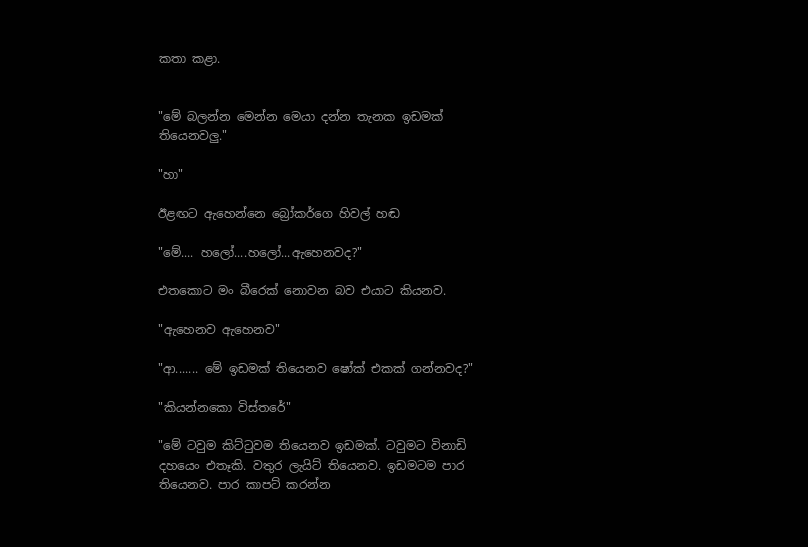කතා කළා.


"මේ බලන්න මෙන්න මෙයා දන්න තැනක ඉඩමක් තියෙනවලු."

"හා"

ඊළඟට ඇහෙන්නෙ බ්‍රෝකර්ගෙ හිවල් හඬ

"මේ.... හලෝ....හලෝ...ඇහෙනවද?"

එතකොට මං බීරෙක් නොවන බව එයාට කියනව.

"ඇහෙනව ඇහෙනව"

"ආ....... මේ ඉඩමක් තියෙනව ෂෝක් එකක් ගන්නවද?"

"කියන්නකො විස්තරේ"

"මේ ටවුම කිට්ටුවම තියෙනව ඉඩමක්. ටවුමට විනාඩි දහයෙං එතෑකි. වතුර ලැයිට් තියෙනව. ඉඩමටම පාර තියෙනව. පාර කාපට් කරන්න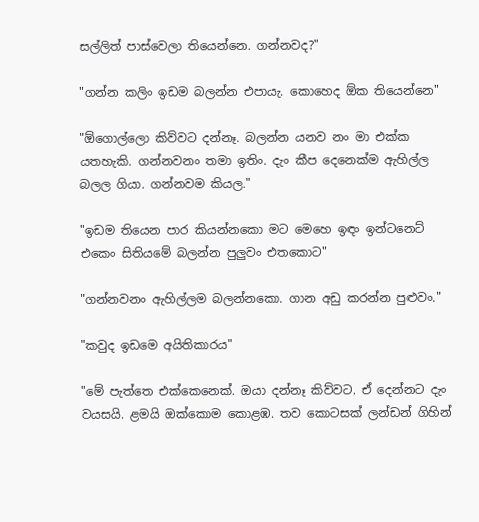සල්ලිත් පාස්වෙලා තියෙන්නෙ. ගන්නවද?"

"ගන්න කලිං ඉඩම බලන්න එපායැ. කොහෙද ඕක තියෙන්නෙ"

"ඕගොල්ලො කිව්වට දන්නෑ. බලන්න යනව නං මා එක්ක යතහැකි. ගන්නවනං තමා ඉතිං. දැං කීප දෙනෙක්ම ඇහිල්ල බලල ගියා. ගන්නවම කියල."

"ඉඩම තියෙන පාර කියන්නකො මට මෙහෙ ඉඳං ඉන්ටනෙට් එකෙං සිතියමේ බලන්න පුලුවං එතකොට"

"ගන්නවනං ඇහිල්ලම බලන්නකො. ගාන අඩු කරන්න පුළුවං."

"කවුද ඉඩමෙ අයිතිකාරය"

"මේ පැත්තෙ එක්කෙනෙක්. ඔයා දන්නෑ කිව්වට. ඒ දෙන්නට දැං වයසයි. ළමයි ඔක්කොම කොළඹ. තව කොටසක් ලන්ඩන් ගිහින්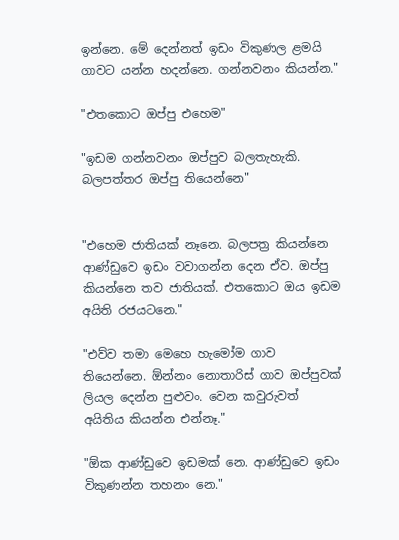ඉන්නෙ. මේ දෙන්නත් ඉඩං විකුණල ළමයි ගාවට යන්න හදන්නෙ. ගන්නවනං කියන්න."

"එතකොට ඔප්පු එහෙම"

"ඉඩම ගන්නවනං ඔප්පුව බලතැහැකි. බලපත්තර ඔප්පු තියෙන්නෙ"


"එහෙම ජාතියක් නෑනෙ. බලපත්‍ර කියන්නෙ ආණ්ඩුවෙ ඉඩං වවාගන්න දෙන ඒව. ඔප්පු කියන්නෙ තව ජාතියක්. එතකොට ඔය ඉඩම අයිති රජයටනෙ."

"එව්ව තමා මෙහෙ හැමෝම ගාව තියෙන්නෙ. ඕන්නං නොතාරිස් ගාව ඔප්පුවක් ලියල දෙන්න පුළුවං. වෙන කවුරුවත් අයිතිය කියන්න එන්නෑ."

"ඕක ආණ්ඩුවෙ ඉඩමක් නෙ. ආණ්ඩුවෙ ඉඩං විකුණන්න තහනං නෙ."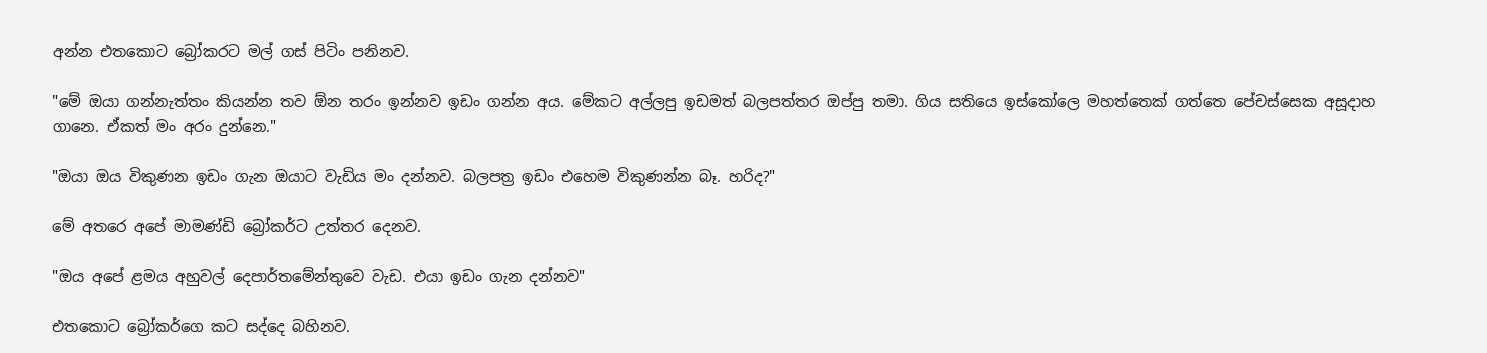අන්න එතකොට බ්‍රෝකරට මල් ගස් පිටිං පනිනව.

"මේ ඔයා ගන්නැත්තං කියන්න තව ඕන තරං ඉන්නව ඉඩං ගන්න අය. මේකට අල්ලපු ඉඩමත් බලපත්තර ඔප්පු තමා. ගිය සතියෙ ඉස්කෝලෙ මහත්තෙක් ගත්තෙ පේචස්සෙක අසූදාහ ගානෙ. ඒකත් මං අරං දුන්නෙ."

"ඔයා ඔය විකුණන ඉඩං ගැන ඔයාට වැඩිය මං දන්නව. බලපත්‍ර ඉඩං එහෙම විකුණන්න බෑ. හරිද?"

මේ අතරෙ අපේ මාමණ්ඩි බ්‍රෝකර්ට උත්තර දෙනව.

"ඔය අපේ ළමය අහුවල් දෙපාර්තමේන්තුවෙ වැඩ. එයා ඉඩං ගැන දන්නව"

එතකොට බ්‍රෝකර්ගෙ කට සද්දෙ බහිනව.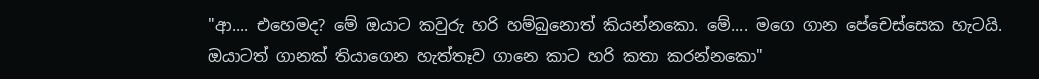"ආ.... එහෙමද? මේ ඔයාට කවුරු හරි හම්බුනොත් කියන්නකො. මේ.... මගෙ ගාන පේචෙස්සෙක හැටයි. ඔයාටත් ගානක් තියාගෙන හැත්තෑව ගානෙ කාට හරි කතා කරන්නකො"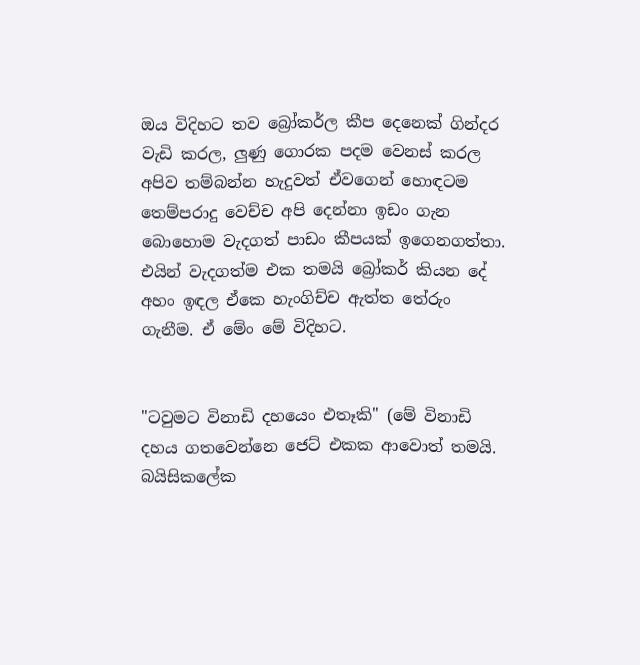ඔය විදිහට තව බ්‍රෝකර්ල කීප දෙනෙක් ගින්දර වැඩි කරල, ලුණු ගොරක පදම වෙනස් කරල අපිව තම්බන්න හැදුවත් ඒවගෙන් හොඳටම තෙම්පරාදු වෙච්ච අපි දෙන්නා ඉඩං ගැන බොහොම වැදගත් පාඩං කීපයක් ඉගෙනගත්තා. එයින් වැදගත්ම එක තමයි බ්‍රෝකර් කියන දේ අහං ඉඳල ඒකෙ හැංගිච්ච ඇත්ත තේරුං ගැනීම. ඒ මේං මේ විදිහට.


"ටවුමට විනාඩි දහයෙං එතෑකි" (මේ විනාඩි දහය ගතවෙන්නෙ ජෙට් එකක ආවොත් තමයි. බයිසිකලේක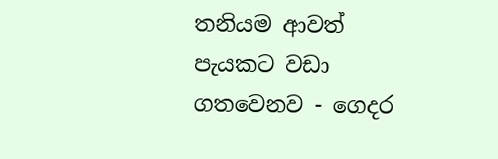තනියම ආවත් පැයකට වඩා ගතවෙනව - ගෙදර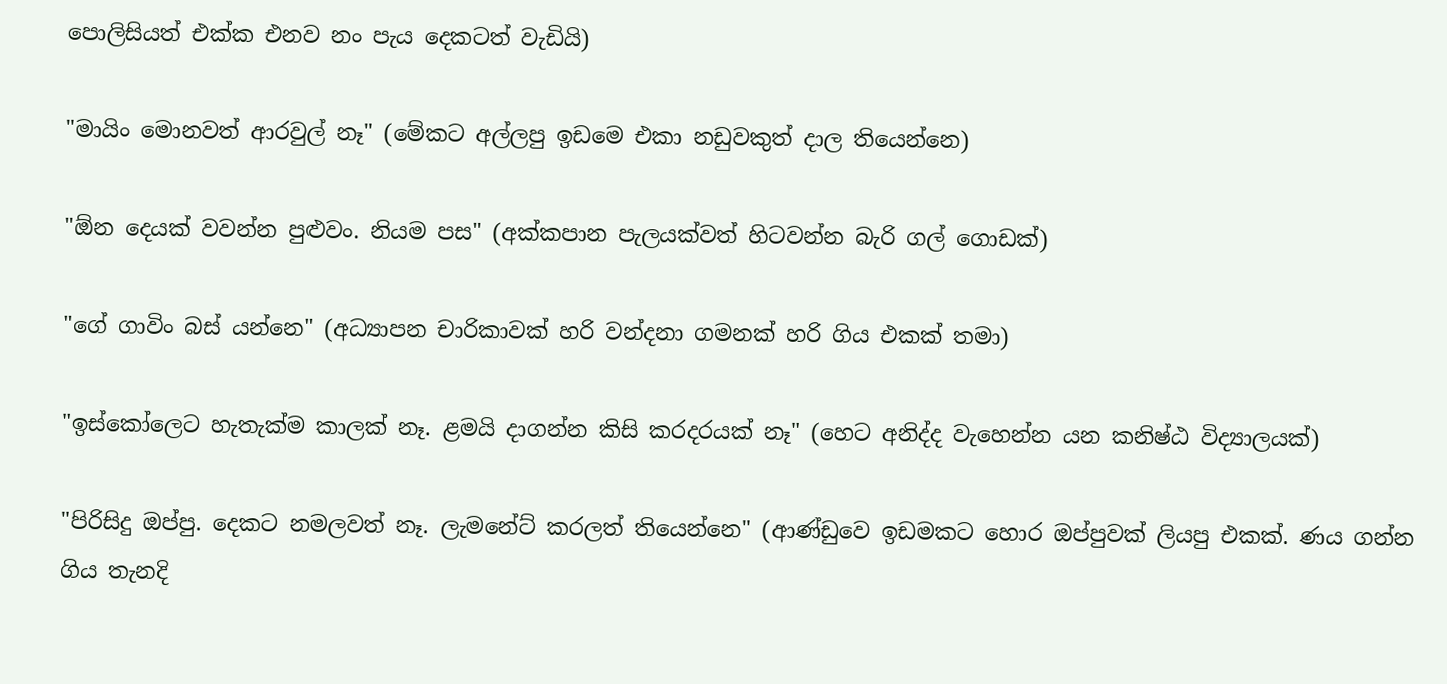පොලිසියත් එක්ක එනව නං පැය දෙකටත් වැඩියි)

"මායිං මොනවත් ආරවුල් නෑ" (මේකට අල්ලපු ඉඩමෙ එකා නඩුවකුත් දාල තියෙන්නෙ)

"ඕන දෙයක් වවන්න පුළුවං. නියම පස" (අක්කපාන පැලයක්වත් හිටවන්න බැරි ගල් ගොඩක්)

"ගේ ගාවිං බස් යන්නෙ" (අධ්‍යාපන චාරිකාවක් හරි වන්දනා ගමනක් හරි ගිය එකක් තමා)

"ඉස්කෝලෙට හැතැක්ම කාලක් නෑ. ළමයි දාගන්න කිසි කරදරයක් නෑ" (හෙට අනිද්ද වැහෙන්න යන කනිෂ්ඨ විද්‍යාලයක්)

"පිරිසිදු ඔප්පු. දෙකට නමලවත් නෑ. ලැමනේට් කරලත් තියෙන්නෙ" (ආණ්ඩුවෙ ඉඩමකට හොර ඔප්පුවක් ලියපු එකක්. ණය ගන්න ගිය තැනදි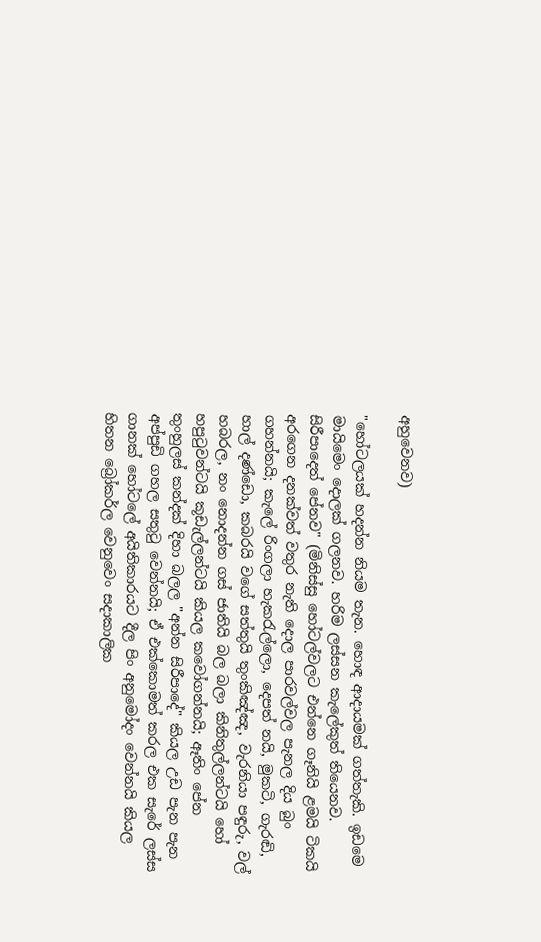අහුවෙනව)

"හෝටලයක් හදන්න නියම තැන. හොඳ ආදායමක් ගත්තැකි. ඉඩමෙ මායිමෙං දොලක් ගලනව. හරිම ලස්සන කැලේකුත් තියෙනව. සිරීපාදෙත් පේනව" (මිනිස්සු හෝටල්වලට එන්නෙ ගෑනියි ළමයි ටිකයි අරගෙන දනක්වත් වතුර නැති දොල පාරවල්වල පැනල දිය බුං ගහන්නයි; කැලේ රිංගලා හැකරැල්ලො, දෙපත් නයි, මුකටි, ගැරඬි, හාල් දණ්ඩො, කබරයි වගේ සත්තුයි තුංකිඤ්ඤ, වැරනියා පඳුරු, වල් හබරල, නං නොදන්න ගස් ජාතියි බල බලා කිනිතුල්ලන්ටයි හෝ හපුටුවන්ටයි කූඩැල්ලන්ටයි කියල කවෝගන්නයි; ඈතිං පේන තුංහුලස් කන්දක් දිහා බලල "අන්න සිරීපාදේ" කියල උඩ පැන පැන අප්පුඩි ගහල සතුටු වෙන්නයි; ඒ එක්කොමත් කරල එක සැරේ ලස්ස ගානක් හෝටලේ අයිතිකාරයට දීල පිං අනුමෝදං වෙන්නයි කියල හිතන බ්‍රෝකර්ල වෙනුවෙං සදාකාලික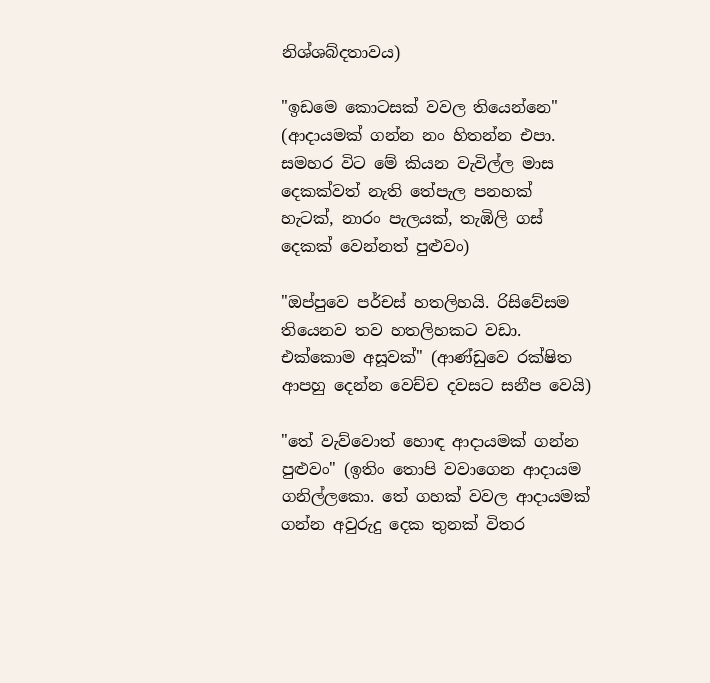නිශ්ශබ්දතාවය)

"ඉඩමෙ කොටසක් වවල තියෙන්නෙ" (ආදායමක් ගන්න නං හිතන්න එපා. සමහර විට මේ කියන වැවිල්ල මාස දෙකක්වත් නැති තේපැල පනහක් හැටක්, නාරං පැලයක්, තැඹිලි ගස් දෙකක් වෙන්නත් පුළුවං)

"ඔප්පුවෙ පර්චස් හතලිහයි. රිසිවේසම තියෙනව තව හතලිහකට වඩා. එක්කොම අසූවක්" (ආණ්ඩුවෙ රක්ෂිත ආපහු දෙන්න වෙච්ච දවසට සනීප වෙයි)

"තේ වැව්වොත් හොඳ ආදායමක් ගන්න පුළුවං" (ඉතිං තොපි වවාගෙන ආදායම ගනිල්ලකො. තේ ගහක් වවල ආදායමක් ගන්න අවුරුදු දෙක තුනක් විතර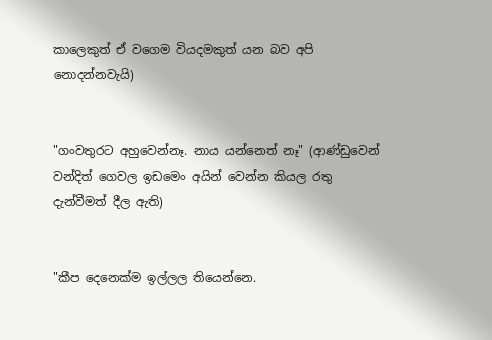කාලෙකුත් ඒ වගෙම වියදමකුත් යන බව අපි නොදන්නවැයි)


"ගංවතුරට අහුවෙන්නෑ. නාය යන්නෙත් නෑ" (ආණ්ඩුවෙන් වන්දිත් ගෙවල ඉඩමෙං අයින් වෙන්න කියල රතු දැන්වීමත් දීල ඇති)


"කීප දෙනෙක්ම ඉල්ලල තියෙන්නෙ.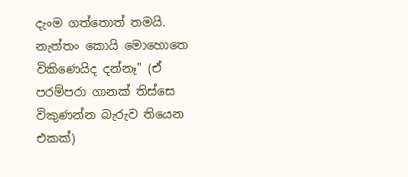දැංම ගත්තොත් තමයි. නැත්තං කොයි මොහොතෙ විකිණෙයිද දන්නෑ" (ඒ පරම්පරා ගානක් තිස්සෙ විකුණන්න බැරුව තියෙන එකක්)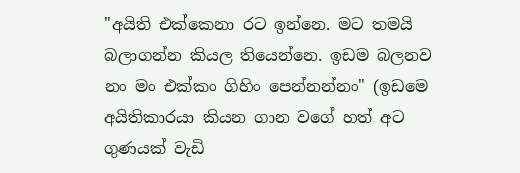"අයිති එක්කෙනා රට ඉන්නෙ. මට තමයි බලාගන්න කියල තියෙන්නෙ. ඉඩම බලනව නං මං එක්කං ගිහිං පෙන්නන්නං" (ඉඩමෙ අයිතිකාරයා කියන ගාන වගේ හත් අට ගුණයක් වැඩි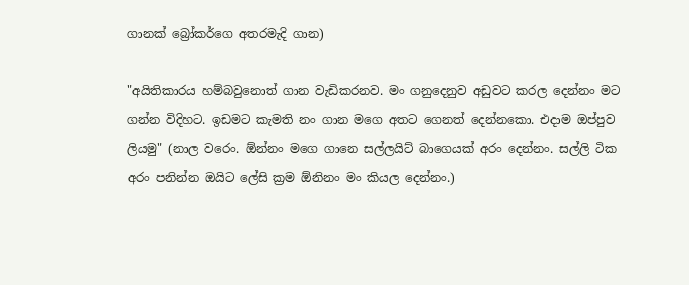ගානක් බ්‍රෝකර්ගෙ අතරමැදි ගාන)

"අයිතිකාරය හම්බවුනොත් ගාන වැඩිකරනව. මං ගනුදෙනුව අඩුවට කරල දෙන්නං මට ගන්න විදිහට. ඉඩමට කැමති නං ගාන මගෙ අතට ගෙනත් දෙන්නකො. එදාම ඔප්පුව ලියමු" (නාල වරෙං. ඕන්නං මගෙ ගානෙ සල්ලයිට් බාගෙයක් අරං දෙන්නං. සල්ලි ටික අරං පනින්න ඔයිට ලේසි ක්‍රම ඕනිනං මං කියල දෙන්නං.)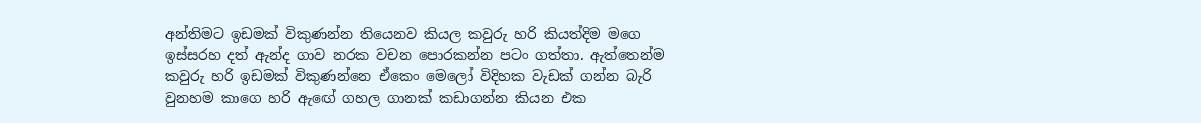අන්තිමට ඉඩමක් විකුණන්න තියෙනව කියල කවුරු හරි කියත්දිම මගෙ ඉස්සරහ දත් ඇන්ද ගාව නරක වචන පොරකන්න පටං ගත්තා. ඇත්තෙන්ම කවුරු හරි ඉඩමක් විකුණන්නෙ ඒකෙං මෙලෝ විදිහක වැඩක් ගන්න බැරි වුනහම කාගෙ හරි ඇඟේ ගහල ගානක් කඩාගන්න කියන එක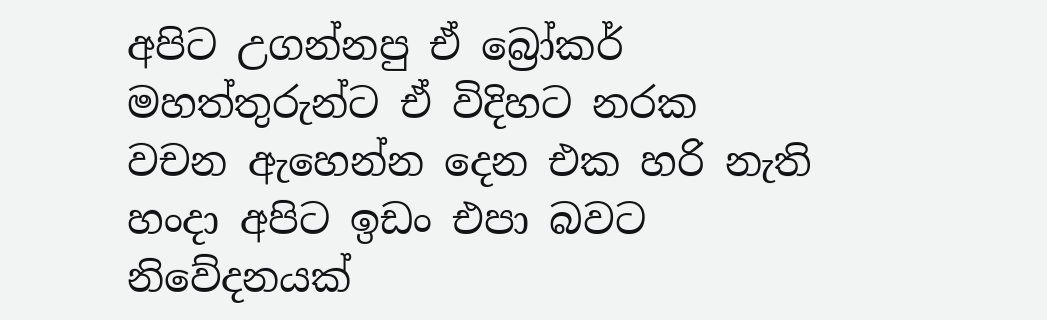අපිට උගන්නපු ඒ බ්‍රෝකර් මහත්තුරුන්ට ඒ විදිහට නරක වචන ඇහෙන්න දෙන එක හරි නැති හංදා අපිට ඉඩං එපා බවට නිවේදනයක්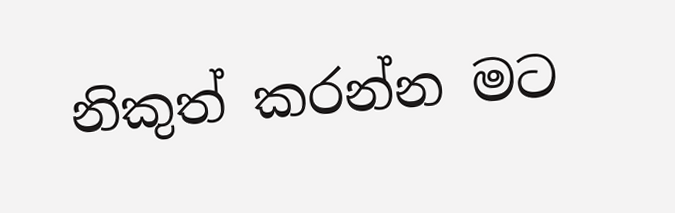නිකුත් කරන්න මට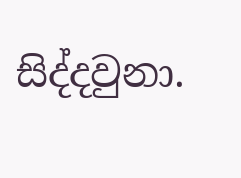සිද්දවුනා.